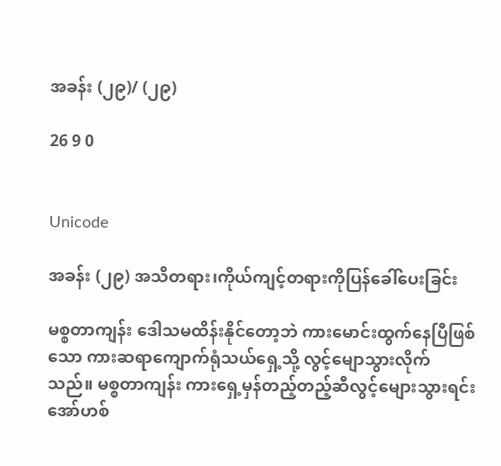အခန်း (၂၉)/ (၂၉)

26 9 0


Unicode

အခန်း (၂၉) အသိတရား၊ကိုယ်ကျင့်တရားကိုပြန်ခေါ်ပေးခြင်း

မစ္စတာကျန်း ဒေါသမထိန်းနိုင်တော့ဘဲ ကားမောင်းထွက်နေပြီဖြစ်သော ကားဆရာကျောက်ရုံသယ်ရှေ့သို့ လွင့်မျောသွားလိုက်သည်။ မစ္စတာကျန်း ကားရှေ့မှန်တည့်တည့်ဆီလွင့်မျေားသွားရင်း အော်ဟစ်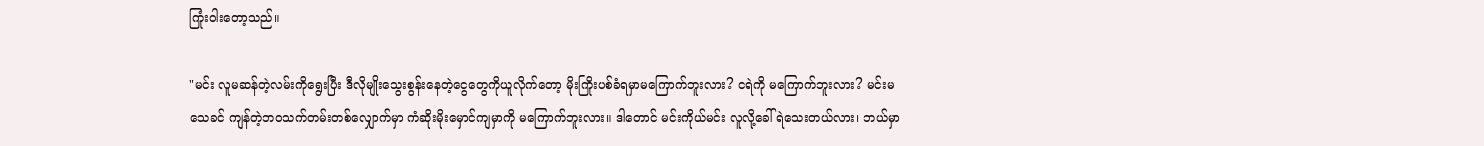ကြုံးဝါးတော့သည်။

"မင်း လူမဆန်တဲ့လမ်းကိုရွေးပြီး ဒီလိုမျိုးသွေးစွန်းနေတဲ့ငွေတွေကိုယူလိုက်တော့ မိုးကြိုးပစ်ခံရမှာမကြောက်ဘူးလား? ငရဲကို မကြောက်ဘူးလား? မင်းမသေခင် ကျန်တဲ့ဘဝသက်တမ်းတစ်လျှောက်မှာ ကံဆိုးမိုးမှောင်ကျမှာကို မကြောက်ဘူးလား။ ဒါတောင် မင်းကိုယ်မင်း လူလို့ခေါ်ရဲသေးတယ်လား၊ ဘယ်မှာ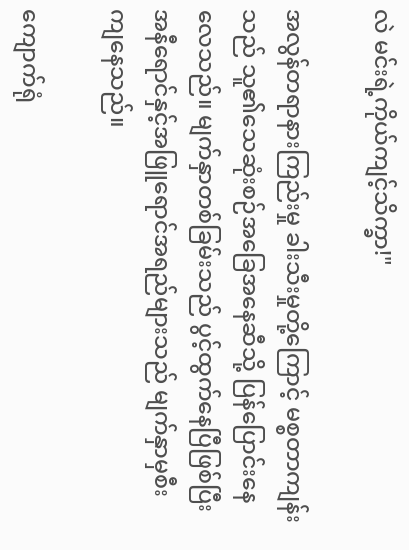လဲ မင်းရဲ့ကိုယ်ကျင့်သိက္ခာ!"

အလွန်တရာနားကြည်းမှု ခါးသီးမှုတို့ကြောင့် မစ္စတာကျန်းသည် သူ၏သေဆုံးစဉ်အခြေအနေဆီသို့ ပြန်ပြောင်းနေလေသည်။ မျက်နှာတစ်ခြမ်းသည် ပွင့်ထွက်နေပြီဖြစ်ပြီး အနီရောင်နှင့်အဖြူရောင်အရည်များသည် မျက်နှာမှစီးကျနေသည်။

ကျောက်ရုံ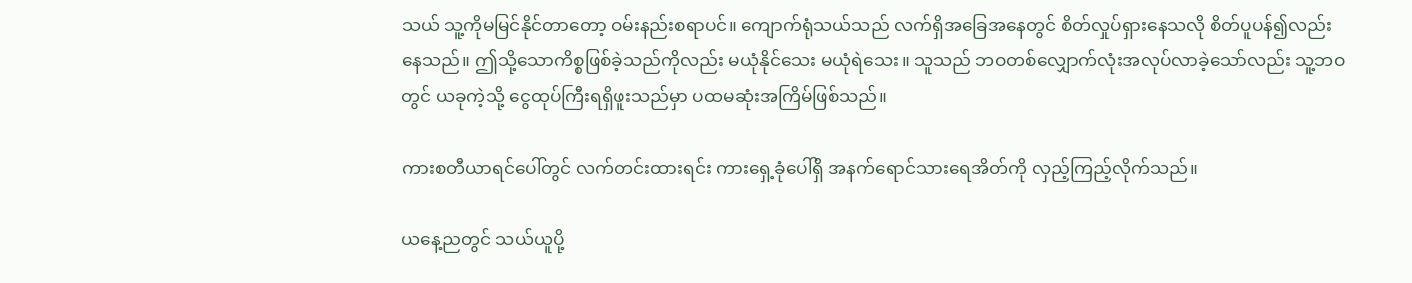သယ် သူ့ကိုမမြင်နိုင်တာတော့ ဝမ်းနည်းစရာပင်။ ကျောက်ရုံသယ်သည် လက်ရှိအခြေအနေတွင် စိတ်လှုပ်ရှားနေသလို စိတ်ပူပန်၍လည်းနေသည်။ ဤသို့သောကိစ္စဖြစ်ခဲ့သည်ကိုလည်း မယုံနိုင်သေး မယုံရဲသေး။ သူသည် ဘဝတစ်လျှောက်လုံးအလုပ်လာခဲ့သော်လည်း သူ့ဘဝတွင် ယခုကဲ့သို့ ငွေထုပ်ကြီးရရှိဖူးသည်မှာ ပထမဆုံးအကြိမ်ဖြစ်သည်။

ကားစတီယာရင်ပေါ်တွင် လက်တင်းထားရင်း ‌ကားရှေ့ခုံပေါ်ရှိ အနက်ရောင်သားရေအိတ်ကို လှည့်ကြည့်လိုက်သည်။

ယနေ့ညတွင် သယ်ယူပို့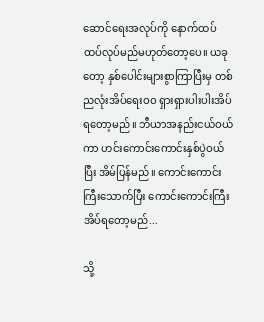ဆောင်ရေးအလုပ်ကို နောက်ထပ် ထပ်လုပ်မည်မဟုတ်တော့ပေ။ ယခုတော့ နှစ်ပေါင်းများစွာကြာပြီးမှ တစ်ညလုံးအိပ်ရေးဝဝ ရှားရှားပါးပါးအိပ်ရတော့မည်။ ဘီယာအနည်းငယ်ဝယ်ကာ ဟင်းကောင်းကောင်းနှစ်ပွဲဝယ်ပြီး အိမ်ပြန်မည်။ ကောင်းကောင်းကြီးသောက်ပြီး ကောင်းကောင်းကြီးအိပ်ရတော့မည်...

သို့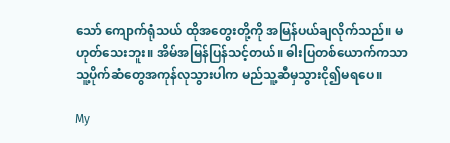သော် ကျောက်ရုံသယ် ထိုအတွေးတို့ကို အမြန်ပယ်ချလိုက်သည်။ မဟုတ်သေးဘူး။ အိမ်အမြန်ပြန်သင့်တယ်။ ဓါးပြတစ်ယောက်ကသာ သူ့ပိုက်ဆံတွေအကုန်လုသွားပါက မည်သူ့ဆီမှသွားငို၍မရပေ။

My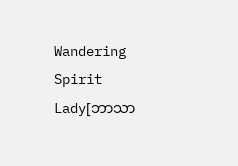Wandering Spirit Lady[ဘာသာ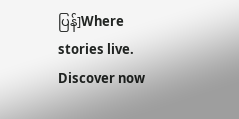ပြန်]Where stories live. Discover now